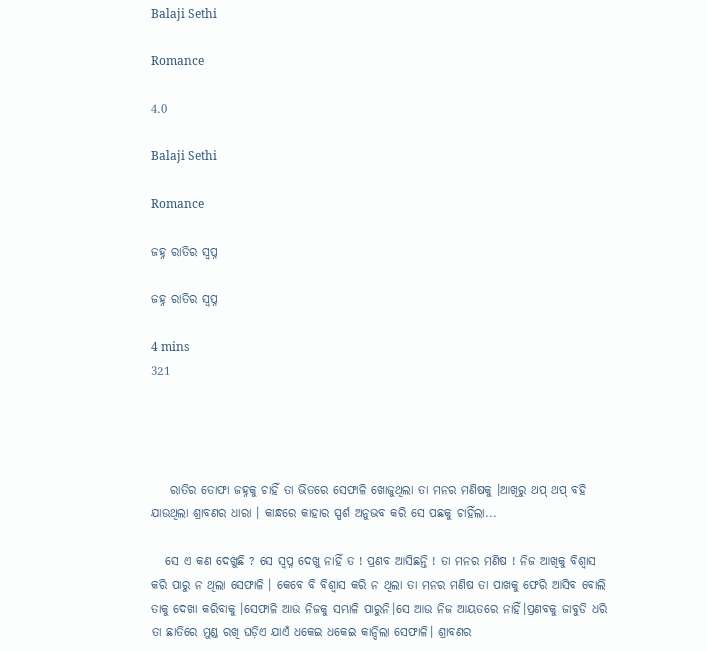Balaji Sethi

Romance

4.0

Balaji Sethi

Romance

ଜହ୍ନ ରାତିର ସ୍ୱପ୍ନ

ଜହ୍ନ ରାତିର ସ୍ୱପ୍ନ

4 mins
321




    ରାତିର ତୋଫା ଜହ୍ନକୁ ଚାହିଁ ତା ଭିତରେ ସେଫାଳି ଖୋଜୁଥିଲା ତା ମନର ମଣିଷକୁ ।ଆଖିରୁ ଥପ୍ ଥପ୍ ବହି ଯାଉଥିଲା ଶ୍ରାବଣର ଧାରା । କାନ୍ଧରେ କାହାର ସ୍ପର୍ଶ ଅନୁଭବ କରି ସେ ପଛକୁ ଚାହିଁଲା...

   ସେ ଏ କଣ ଦେଖୁଛି ? ସେ ସ୍ୱପ୍ନ ଦେଖୁ ନାହିଁ ତ ! ପ୍ରଣବ ଆସିଛନ୍ତି ! ତା ମନର ମଣିଷ ! ନିଜ ଆଖିକୁ ବିଶ୍ଵାସ କରି ପାରୁ ନ ଥିଲା ସେଫାଳି । କେବେ ବି ବିଶ୍ୱାସ କରି ନ ଥିଲା ତା ମନର ମଣିଷ ତା ପାଖକୁ ଫେରି ଆସିବ ବୋଲି ତାକୁ ଦେଖା କରିବାକୁ ।ସେଫାଳି ଆଉ ନିଜକୁ ସମ୍ଭାଳି ପାରୁନି।ସେ ଆଉ ନିଜ ଆୟତରେ ନାହିଁ।ପ୍ରଣବକୁ ଜାବୁଡି ଧରି ତା ଛାତିରେ ମୁଣ୍ଡ ରଖି ଘଡ଼ିଏ ଯାଏଁ ଧକେଇ ଧକେଇ କାନ୍ଦିଲା ସେଫାଳି। ଶ୍ରାବଣର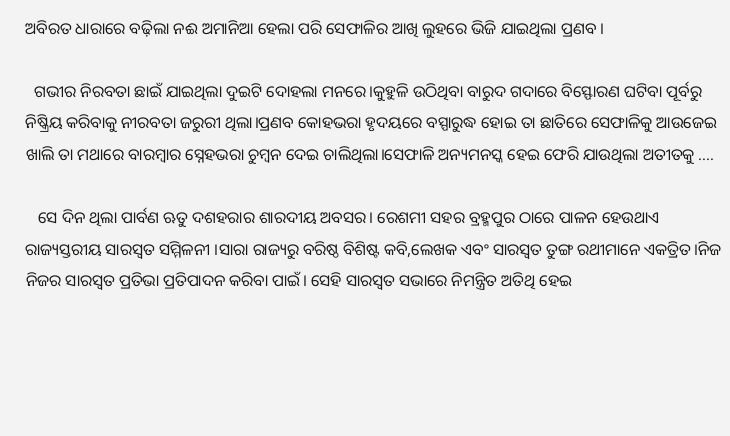ଅବିରତ ଧାରାରେ ବଢ଼ିଲା ନଈ ଅମାନିଆ ହେଲା ପରି ସେଫାଳିର ଆଖି ଲୁହରେ ଭିଜି ଯାଇଥିଲା ପ୍ରଣବ ।

  ଗଭୀର ନିରବତା ଛାଇଁ ଯାଇଥିଲା ଦୁଇଟି ଦୋହଲା ମନରେ।କୁହୁଳି ଉଠିଥିବା ବାରୁଦ ଗଦାରେ ବିସ୍ଫୋରଣ ଘଟିବା ପୂର୍ବରୁ ନିଷ୍କ୍ରିୟ କରିବାକୁ ନୀରବତା ଜରୁରୀ ଥିଲା।ପ୍ରଣବ କୋହଭରା ହୃଦୟରେ ବସ୍ପାରୁଦ୍ଧ ହୋଇ ତା ଛାତିରେ ସେଫାଳିକୁ ଆଉଜେଇ ଖାଲି ତା ମଥାରେ ବାରମ୍ବାର ସ୍ନେହଭରା ଚୁମ୍ବନ ଦେଇ ଚାଲିଥିଲା।ସେଫାଳି ଅନ୍ୟମନସ୍କ ହେଇ ଫେରି ଯାଉଥିଲା ଅତୀତକୁ ....

   ସେ ଦିନ ଥିଲା ପାର୍ବଣ ଋତୁ ଦଶହରାର ଶାରଦୀୟ ଅବସର। ରେଶମୀ ସହର ବ୍ରହ୍ମପୁର ଠାରେ ପାଳନ ହେଉଥାଏ ରାଜ୍ୟସ୍ତରୀୟ ସାରସ୍ୱତ ସମ୍ମିଳନୀ ।ସାରା ରାଜ୍ୟରୁ ବରିଷ୍ଠ ବିଶିଷ୍ଟ କବି,ଲେଖକ ଏବଂ ସାରସ୍ୱତ ତୁଙ୍ଗ ରଥୀମାନେ ଏକତ୍ରିତ।ନିଜ ନିଜର ସାରସ୍ୱତ ପ୍ରତିଭା ପ୍ରତିପାଦନ କରିବା ପାଇଁ। ସେହି ସାରସ୍ୱତ ସଭାରେ ନିମନ୍ତ୍ରିତ ଅତିଥି ହେଇ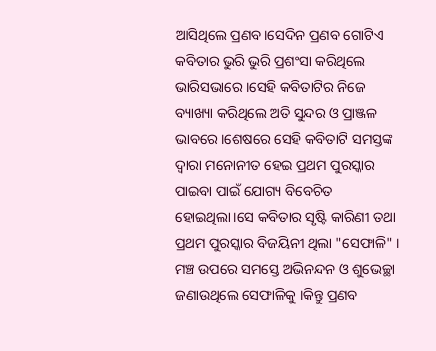ଆସିଥିଲେ ପ୍ରଣବ।ସେଦିନ ପ୍ରଣବ ଗୋଟିଏ କବିତାର ଭୁରି ଭୁରି ପ୍ରଶଂସା କରିଥିଲେ ଭାରିସଭାରେ ।ସେହି କବିତାଟିର ନିଜେ ବ୍ୟାଖ୍ୟା କରିଥିଲେ ଅତି ସୁନ୍ଦର ଓ ପ୍ରାଞ୍ଜଳ ଭାବରେ।ଶେଷରେ ସେହି କବିତାଟି ସମସ୍ତଙ୍କ ଦ୍ବାରା ମନୋନୀତ ହେଇ ପ୍ରଥମ ପୁରସ୍କାର ପାଇବା ପାଇଁ ଯୋଗ୍ୟ ବିବେଚିତ ହୋଇଥିଲା।ସେ କବିତାର ସୃଷ୍ଟି କାରିଣୀ ତଥା ପ୍ରଥମ ପୁରସ୍କାର ବିଜୟିନୀ ଥିଲା "ସେଫାଳି" । ମଞ୍ଚ ଉପରେ ସମସ୍ତେ ଅଭିନନ୍ଦନ ଓ ଶୁଭେଚ୍ଛା ଜଣାଉଥିଲେ ସେଫାଳିକୁ ।କିନ୍ତୁ ପ୍ରଣବ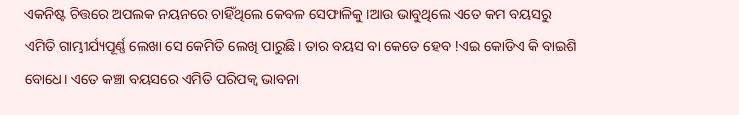ଏକନିଷ୍ଟ ଚିତ୍ତରେ ଅପଲକ ନୟନରେ ଚାହିଁଥିଲେ କେବଳ ସେଫାଳିକୁ ।ଆଉ ଭାବୁଥିଲେ ଏତେ କମ ବୟସରୁ ଏମିତି ଗାମ୍ଭୀର୍ଯ୍ୟପୂର୍ଣ୍ଣ ଲେଖା ସେ କେମିତି ଲେଖି ପାରୁଛି। ତାର ବୟସ ବା କେତେ ହେବ !ଏଇ କୋଡିଏ କି ବାଇଶି ବୋଧେ। ଏତେ କଞ୍ଚା ବୟସରେ ଏମିତି ପରିପକ୍ୱ ଭାବନା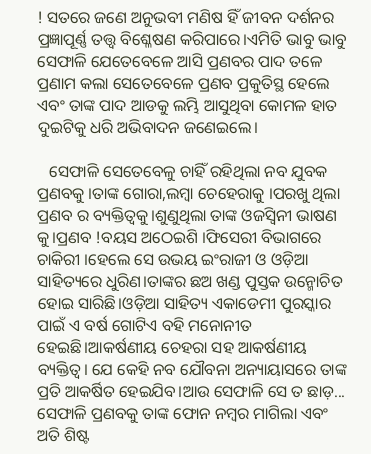! ସତରେ ଜଣେ ଅନୁଭବୀ ମଣିଷ ହିଁ ଜୀବନ ଦର୍ଶନର ପ୍ରଜ୍ଞାପୂର୍ଣ୍ଣ ତତ୍ତ୍ୱ ବିଶ୍ଳେଷଣ କରିପାରେ।ଏମିତି ଭାବୁ ଭାବୁ ସେଫାଳି ଯେତେବେଳେ ଆସି ପ୍ରଣବର ପାଦ ତଳେ ପ୍ରଣାମ କଲା ସେତେବେଳେ ପ୍ରଣବ ପ୍ରକୁତିସ୍ଥ ହେଲେ ଏବଂ ତାଙ୍କ ପାଦ ଆଡକୁ ଲମ୍ଭି ଆସୁଥିବା କୋମଳ ହାତ ଦୁଇଟିକୁ ଧରି ଅଭିବାଦନ ଜଣେଇଲେ।

   ସେଫାଳି ସେତେବେଳୁ ଚାହିଁ ରହିଥିଲା ନବ ଯୁବକ ପ୍ରଣବକୁ ।ତାଙ୍କ ଗୋରା,ଲମ୍ବା ଚେହେରାକୁ ।ପରଖୁ ଥିଲା ପ୍ରଣବ ର ବ୍ୟକ୍ତିତ୍ୱକୁ।ଶୁଣୁଥିଲା ତାଙ୍କ ଓଜସ୍ୱିନୀ ଭାଷଣ କୁ।ପ୍ରଣବ !ବୟସ ଅଠେଇଶି ।ଫିସେରୀ ବିଭାଗରେ ଚାକିରୀ ।ହେଲେ ସେ ଉଭୟ ଇଂରାଜୀ ଓ ଓଡ଼ିଆ ସାହିତ୍ୟରେ ଧୁରିଣ।ତାଙ୍କର ଛଅ ଖଣ୍ଡ ପୁସ୍ତକ ଉନ୍ମୋଚିତ ହୋଇ ସାରିଛି।ଓଡ଼ିଆ ସାହିତ୍ୟ ଏକାଡେମୀ ପୁରସ୍କାର ପାଇଁ ଏ ବର୍ଷ ଗୋଟିଏ ବହି ମନୋନୀତ ହେଇଛି।ଆକର୍ଷଣୀୟ ଚେହରା ସହ ଆକର୍ଷଣୀୟ ବ୍ୟକ୍ତିତ୍ୱ। ଯେ କେହି ନବ ଯୌବନା ଅନ୍ୟାୟାସରେ ତାଙ୍କ ପ୍ରତି ଆକର୍ଷିତ ହେଇଯିବ।ଆଉ ସେଫାଳି ସେ ତ ଛାଡ଼... ସେଫାଳି ପ୍ରଣବକୁ ତାଙ୍କ ଫୋନ ନମ୍ବର ମାଗିଲା ଏବଂ ଅତି ଶିଷ୍ଟ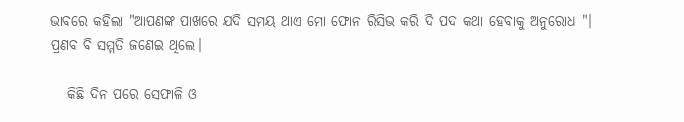ଭାବରେ କହିଲା "ଆପଣଙ୍କ ପାଖରେ ଯଦି ସମୟ ଥାଏ ମୋ ଫୋନ ରିସିଭ କରି ଦି ପଦ କଥା ହେବାକୁ ଅନୁରୋଧ "। ପ୍ରଣବ ବି ସମ୍ମତି ଜଣେଇ ଥିଲେ।

   କିଛି ଦିନ ପରେ ସେଫାଳି ଓ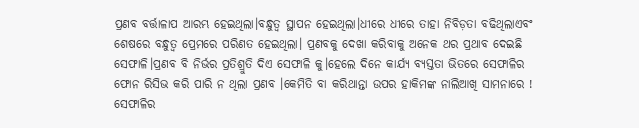ପ୍ରଣବ ବର୍ତ୍ତାଳାପ ଆରମ୍ଭ ହେଇଥିଲା।ବନ୍ଧୁତ୍ବ ସ୍ଥାପନ ହେଇଥିଲା।ଧୀରେ ଧୀରେ ତାହା ନିବିଡ଼ତା ବଢିଥିଲାଏବଂ ଶେଷରେ ବନ୍ଧୁତ୍ୱ ପ୍ରେମରେ ପରିଣତ ହେଇଥିଲା। ପ୍ରଣବକୁ ଦେଖା କରିବାକୁ ଅନେକ ଥର ପ୍ରଥାବ ଦେଇଛି ସେଫାଳି।ପ୍ରଣବ ବି ନିର୍ଭର ପ୍ରତିଶ୍ରୁତି ଦିଏ ସେଫାଳି କୁ।ହେଲେ ଦିନେ କାର୍ଯ୍ୟ ବ୍ୟସ୍ତତା ଭିତରେ ସେଫାଳିର ଫୋନ ରିସିଭ କରି ପାରି ନ ଥିଲା ପ୍ରଣବ ।କେମିତି ବା କରିଥାନ୍ତା ଉପର ହାକିମଙ୍କ ନାଲିଆଖି ସାମନାରେ ! ସେଫାଳିର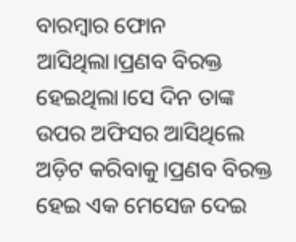ବାରମ୍ବାର ଫୋନ ଆସିଥିଲା।ପ୍ରଣବ ବିରକ୍ତ ହେଇଥିଲା।ସେ ଦିନ ତାଙ୍କ ଉପର ଅଫିସର ଆସିଥିଲେ ଅଡ଼ିଟ କରିବାକୁ।ପ୍ରଣବ ବିରକ୍ତ ହେଇ ଏକ ମେସେଜ ଦେଇ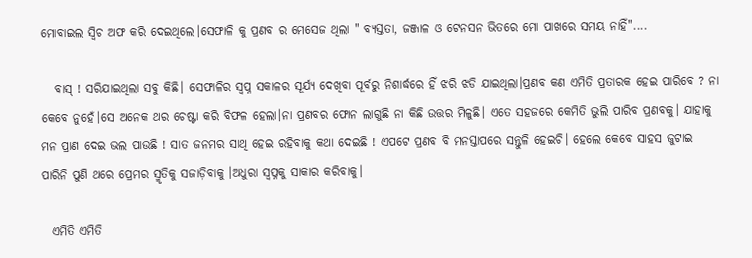ମୋବାଇଲ ସ୍ୱିଚ ଅଫ କରି ଦେଇଥିଲେ।ସେଫାଳି କୁ ପ୍ରଣବ ର ମେସେଜ ଥିଲା " ବ୍ୟସ୍ତତା, ଜଞ୍ଜାଳ ଓ ଟେନସନ ଭିତରେ ମୋ ପାଖରେ ସମୟ ନାହିଁ"....

   ବାସ୍ ! ସରିଯାଇଥିଲା ସବୁ କିଛି। ସେଫାଳିର ସ୍ୱପ୍ନ ସକାଳର ସୂର୍ଯ୍ୟ ଦେଖିବା ପୂର୍ବରୁ ନିଶାର୍ଦ୍ଧରେ ହିଁ ଝରି ଝଡି ଯାଇଥିଲା।ପ୍ରଣବ କଣ ଏମିତି ପ୍ରତାରକ ହେଇ ପାରିବେ ? ନା କେବେ ନୁହେଁ।ସେ ଅନେକ ଥର ଚେଷ୍ଟା କରି ବିଫଳ ହେଲା।ନା ପ୍ରଣବର ଫୋନ ଲାଗୁଛି ନା କିଛି ଉତ୍ତର ମିଳୁଛି। ଏତେ ସହଜରେ କେମିତି ଭୁଲି ପାରିବ ପ୍ରଣବକୁ। ଯାହାକୁ ମନ ପ୍ରାଣ ଦେଇ ଭଲ ପାଉଛି ! ସାତ ଜନମର ସାଥି ହେଇ ରହିବାକୁ କଥା ଦେଇଛି ! ଏପଟେ ପ୍ରଣବ ବି ମନସ୍ତାପରେ ସନ୍ତୁଳି ହେଇଚି। ହେଲେ କେବେ ସାହସ ଜୁଟାଇ ପାରିନି ପୁଣି ଥରେ ପ୍ରେମର ସ୍ମୃତିକୁ ସଜାଡ଼ିବାକୁ ।ଅଧୁରା ସ୍ୱପ୍ନକୁ ସାକାର କରିବାକୁ।

  ଏମିତି ଏମିତି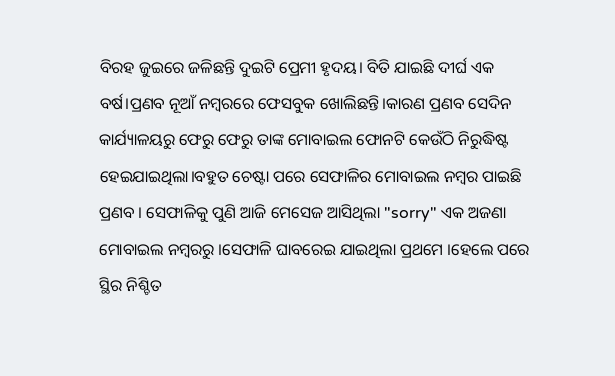ବିରହ ଜୁଇରେ ଜଳିଛନ୍ତି ଦୁଇଟି ପ୍ରେମୀ ହୃଦୟ। ବିତି ଯାଇଛି ଦୀର୍ଘ ଏକ ବର୍ଷ।ପ୍ରଣବ ନୂଆଁ ନମ୍ବରରେ ଫେସବୁକ ଖୋଲିଛନ୍ତି।କାରଣ ପ୍ରଣବ ସେଦିନ କାର୍ଯ୍ୟାଳୟରୁ ଫେରୁ ଫେରୁ ତାଙ୍କ ମୋବାଇଲ ଫୋନଟି କେଉଁଠି ନିରୁଦ୍ଧିଷ୍ଟ ହେଇଯାଇଥିଲା।ବହୁତ ଚେଷ୍ଟା ପରେ ସେଫାଳିର ମୋବାଇଲ ନମ୍ବର ପାଇଛି ପ୍ରଣବ । ସେଫାଳିକୁ ପୁଣି ଆଜି ମେସେଜ ଆସିଥିଲା "sorry" ଏକ ଅଜଣା ମୋବାଇଲ ନମ୍ବରରୁ ।ସେଫାଳି ଘାବରେଇ ଯାଇଥିଲା ପ୍ରଥମେ ।ହେଲେ ପରେ ସ୍ଥିର ନିଶ୍ଚିତ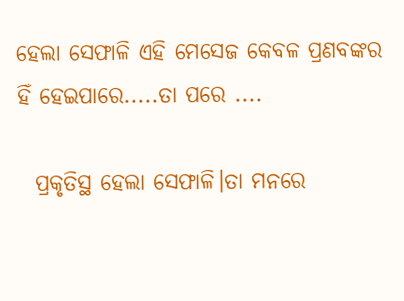ହେଲା ସେଫାଳି ଏହି ମେସେଜ କେବଳ ପ୍ରଣବଙ୍କର ହିଁ ହେଇପାରେ.....ତା ପରେ ....

  ପ୍ରକୃତିସ୍ଥ ହେଲା ସେଫାଳି।ତା ମନରେ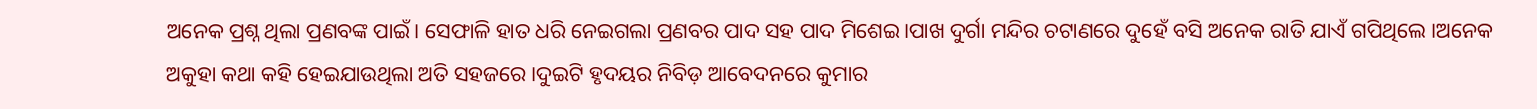ଅନେକ ପ୍ରଶ୍ନ ଥିଲା ପ୍ରଣବଙ୍କ ପାଇଁ। ସେଫାଳି ହାତ ଧରି ନେଇଗଲା ପ୍ରଣବର ପାଦ ସହ ପାଦ ମିଶେଇ।ପାଖ ଦୁର୍ଗା ମନ୍ଦିର ଚଟାଣରେ ଦୁହେଁ ବସି ଅନେକ ରାତି ଯାଏଁ ଗପିଥିଲେ ।ଅନେକ ଅକୁହା କଥା କହି ହେଇଯାଉଥିଲା ଅତି ସହଜରେ।ଦୁଇଟି ହୃଦୟର ନିବିଡ଼ ଆବେଦନରେ କୁମାର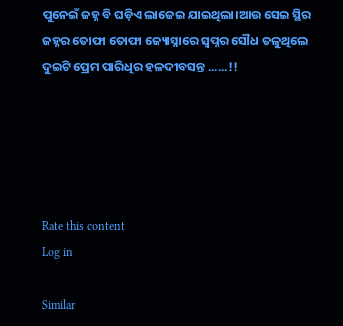ପୁନେଇଁ ଜହ୍ନ ବି ଘଡ଼ିଏ ଲାଜେଇ ଯାଇଥିଲା।ଆଉ ସେଇ ସ୍ଥିର ଜହ୍ନର ତୋଫା ତୋଫା ଜ୍ୟୋସ୍ନାରେ ସ୍ୱପ୍ନର ସୌଧ ତଳୁଥିଲେ ଦୁଇଟି ପ୍ରେମ ପାରିଧିର ହଳଦୀବସନ୍ତ ......!!





Rate this content
Log in

Similar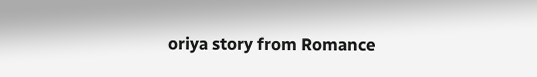oriya story from Romance